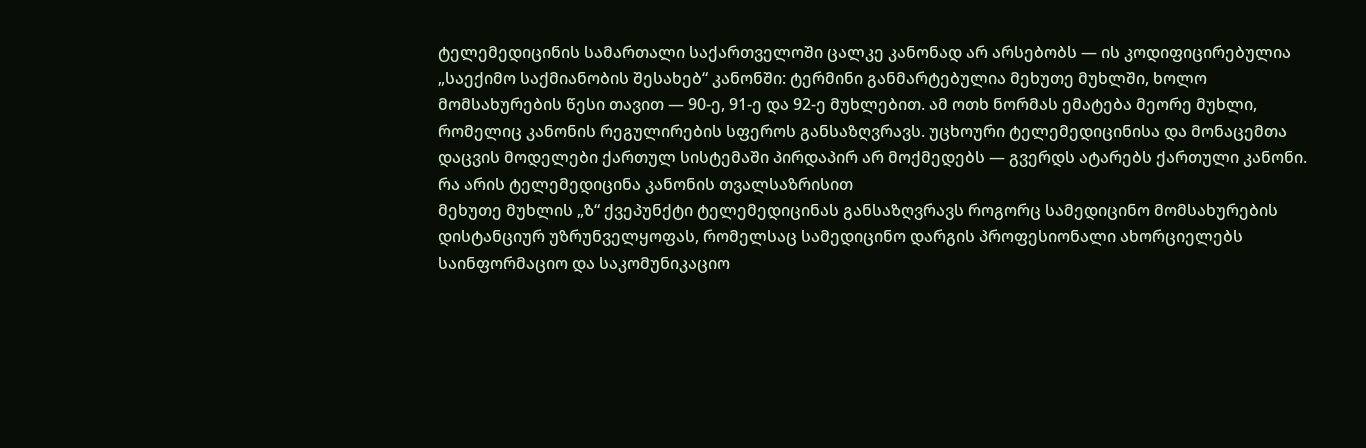ტელემედიცინის სამართალი საქართველოში ცალკე კანონად არ არსებობს — ის კოდიფიცირებულია „საექიმო საქმიანობის შესახებ“ კანონში: ტერმინი განმარტებულია მეხუთე მუხლში, ხოლო მომსახურების წესი თავით — 90-ე, 91-ე და 92-ე მუხლებით. ამ ოთხ ნორმას ემატება მეორე მუხლი, რომელიც კანონის რეგულირების სფეროს განსაზღვრავს. უცხოური ტელემედიცინისა და მონაცემთა დაცვის მოდელები ქართულ სისტემაში პირდაპირ არ მოქმედებს — გვერდს ატარებს ქართული კანონი.
რა არის ტელემედიცინა კანონის თვალსაზრისით
მეხუთე მუხლის „ზ“ ქვეპუნქტი ტელემედიცინას განსაზღვრავს როგორც სამედიცინო მომსახურების დისტანციურ უზრუნველყოფას, რომელსაც სამედიცინო დარგის პროფესიონალი ახორციელებს საინფორმაციო და საკომუნიკაციო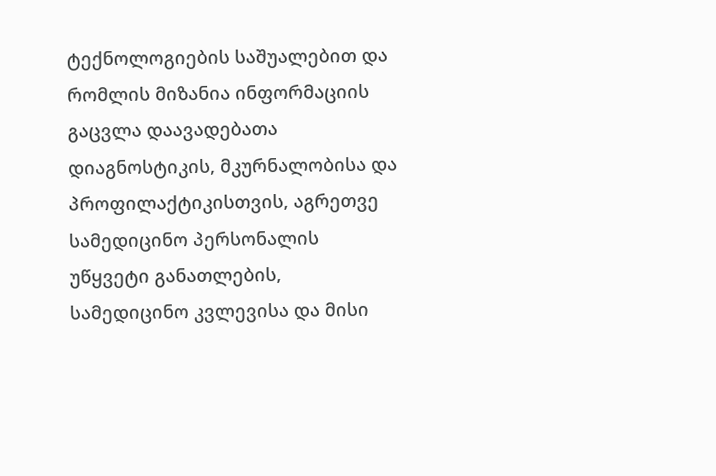ტექნოლოგიების საშუალებით და რომლის მიზანია ინფორმაციის გაცვლა დაავადებათა დიაგნოსტიკის, მკურნალობისა და პროფილაქტიკისთვის, აგრეთვე სამედიცინო პერსონალის უწყვეტი განათლების, სამედიცინო კვლევისა და მისი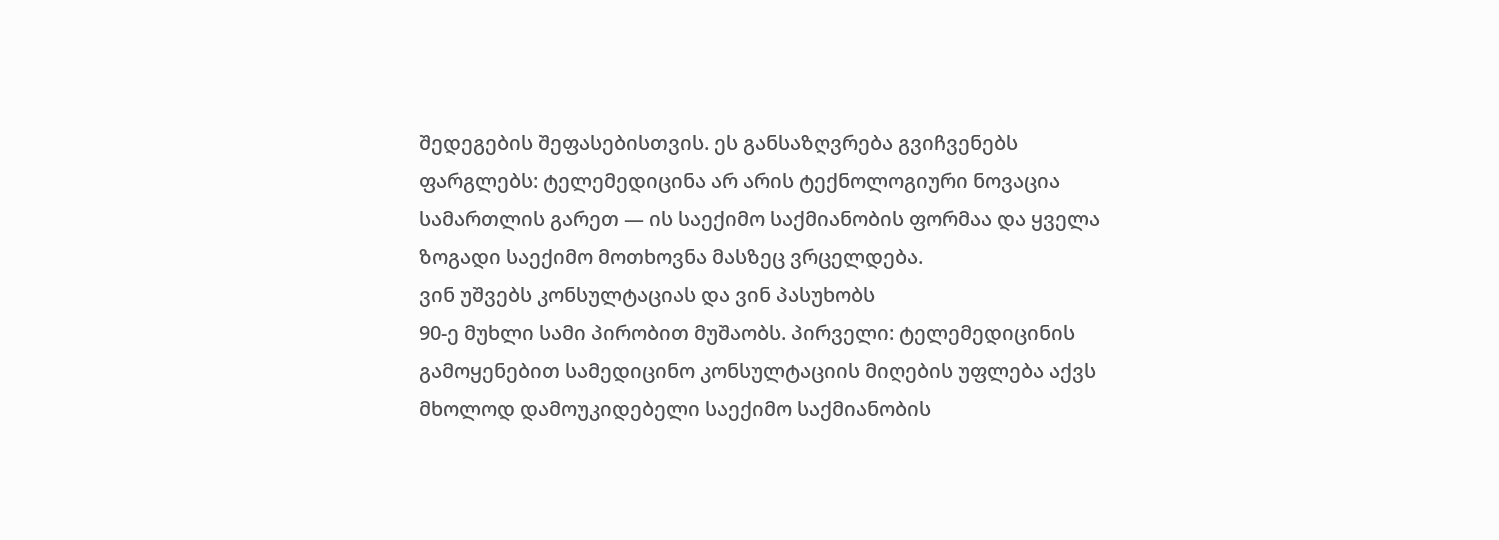შედეგების შეფასებისთვის. ეს განსაზღვრება გვიჩვენებს ფარგლებს: ტელემედიცინა არ არის ტექნოლოგიური ნოვაცია სამართლის გარეთ — ის საექიმო საქმიანობის ფორმაა და ყველა ზოგადი საექიმო მოთხოვნა მასზეც ვრცელდება.
ვინ უშვებს კონსულტაციას და ვინ პასუხობს
90-ე მუხლი სამი პირობით მუშაობს. პირველი: ტელემედიცინის გამოყენებით სამედიცინო კონსულტაციის მიღების უფლება აქვს მხოლოდ დამოუკიდებელი საექიმო საქმიანობის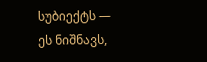სუბიექტს — ეს ნიშნავს,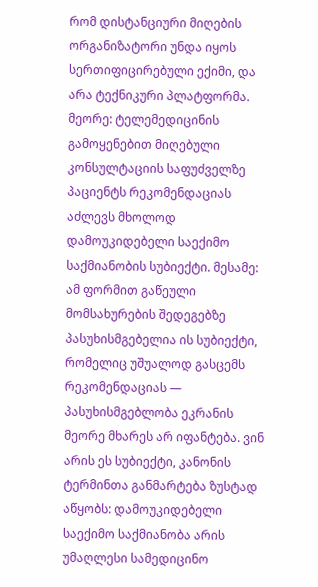რომ დისტანციური მიღების ორგანიზატორი უნდა იყოს სერთიფიცირებული ექიმი, და არა ტექნიკური პლატფორმა. მეორე: ტელემედიცინის გამოყენებით მიღებული კონსულტაციის საფუძველზე პაციენტს რეკომენდაციას აძლევს მხოლოდ დამოუკიდებელი საექიმო საქმიანობის სუბიექტი. მესამე: ამ ფორმით გაწეული მომსახურების შედეგებზე პასუხისმგებელია ის სუბიექტი, რომელიც უშუალოდ გასცემს რეკომენდაციას — პასუხისმგებლობა ეკრანის მეორე მხარეს არ იფანტება. ვინ არის ეს სუბიექტი, კანონის ტერმინთა განმარტება ზუსტად აწყობს: დამოუკიდებელი საექიმო საქმიანობა არის უმაღლესი სამედიცინო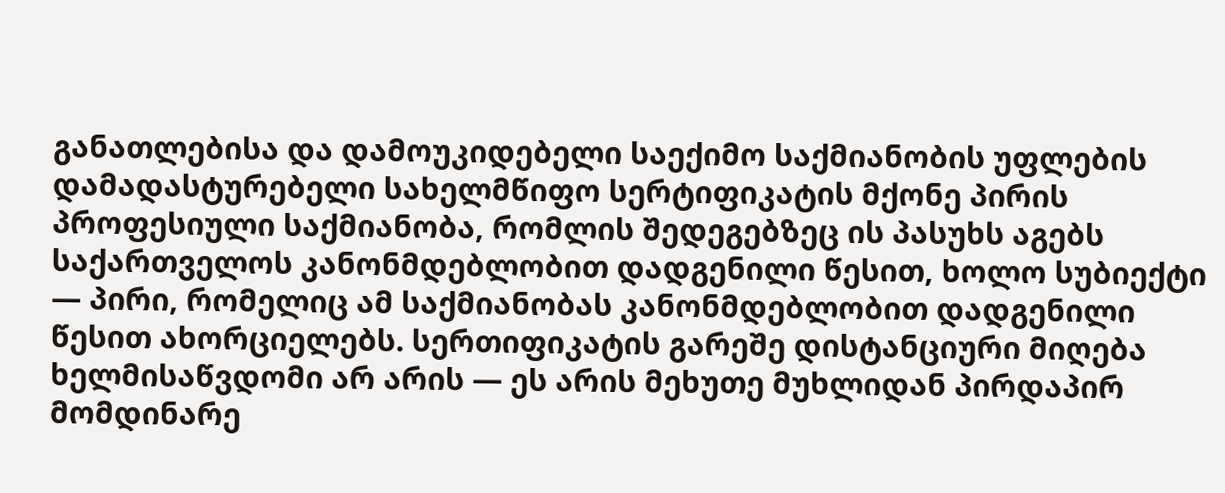განათლებისა და დამოუკიდებელი საექიმო საქმიანობის უფლების დამადასტურებელი სახელმწიფო სერტიფიკატის მქონე პირის პროფესიული საქმიანობა, რომლის შედეგებზეც ის პასუხს აგებს საქართველოს კანონმდებლობით დადგენილი წესით, ხოლო სუბიექტი — პირი, რომელიც ამ საქმიანობას კანონმდებლობით დადგენილი წესით ახორციელებს. სერთიფიკატის გარეშე დისტანციური მიღება ხელმისაწვდომი არ არის — ეს არის მეხუთე მუხლიდან პირდაპირ მომდინარე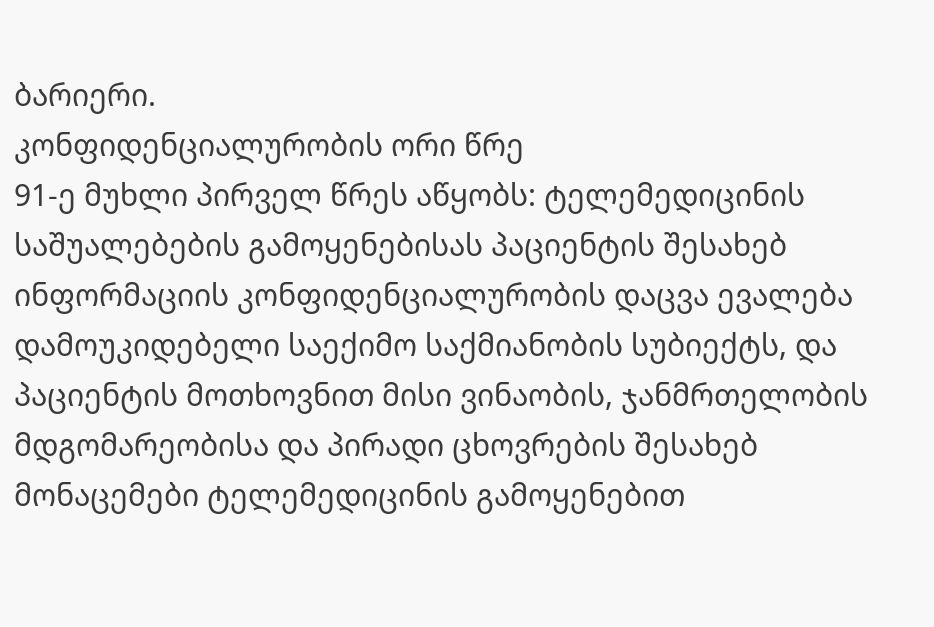ბარიერი.
კონფიდენციალურობის ორი წრე
91-ე მუხლი პირველ წრეს აწყობს: ტელემედიცინის საშუალებების გამოყენებისას პაციენტის შესახებ ინფორმაციის კონფიდენციალურობის დაცვა ევალება დამოუკიდებელი საექიმო საქმიანობის სუბიექტს, და პაციენტის მოთხოვნით მისი ვინაობის, ჯანმრთელობის მდგომარეობისა და პირადი ცხოვრების შესახებ მონაცემები ტელემედიცინის გამოყენებით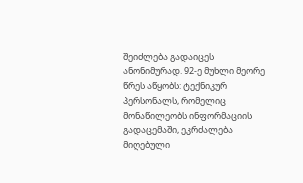შეიძლება გადაიცეს ანონიმურად. 92-ე მუხლი მეორე წრეს აწყობს: ტექნიკურ პერსონალს, რომელიც მონაწილეობს ინფორმაციის გადაცემაში, ეკრძალება მიღებული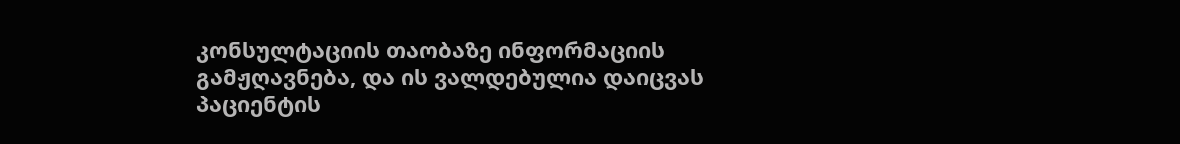კონსულტაციის თაობაზე ინფორმაციის გამჟღავნება, და ის ვალდებულია დაიცვას პაციენტის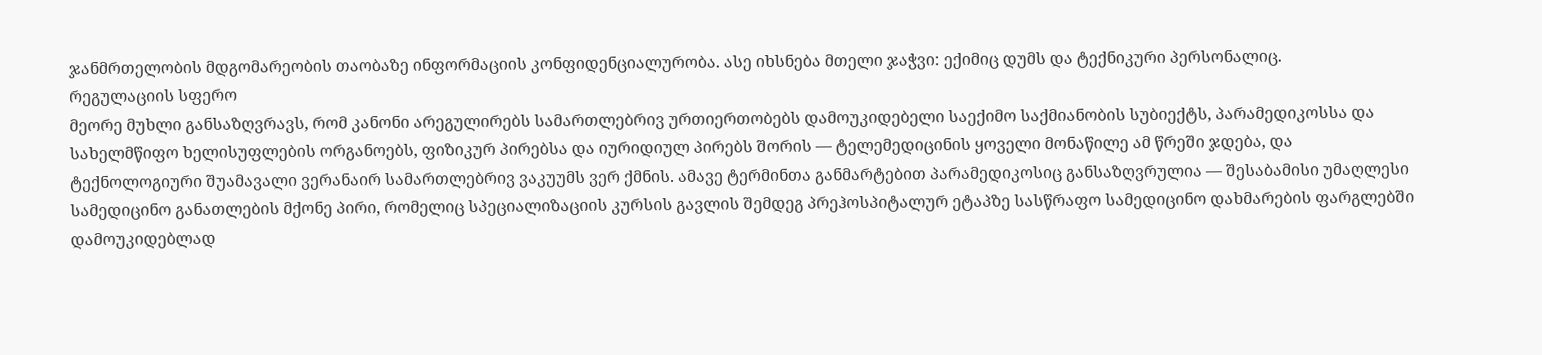ჯანმრთელობის მდგომარეობის თაობაზე ინფორმაციის კონფიდენციალურობა. ასე იხსნება მთელი ჯაჭვი: ექიმიც დუმს და ტექნიკური პერსონალიც.
რეგულაციის სფერო
მეორე მუხლი განსაზღვრავს, რომ კანონი არეგულირებს სამართლებრივ ურთიერთობებს დამოუკიდებელი საექიმო საქმიანობის სუბიექტს, პარამედიკოსსა და სახელმწიფო ხელისუფლების ორგანოებს, ფიზიკურ პირებსა და იურიდიულ პირებს შორის — ტელემედიცინის ყოველი მონაწილე ამ წრეში ჯდება, და ტექნოლოგიური შუამავალი ვერანაირ სამართლებრივ ვაკუუმს ვერ ქმნის. ამავე ტერმინთა განმარტებით პარამედიკოსიც განსაზღვრულია — შესაბამისი უმაღლესი სამედიცინო განათლების მქონე პირი, რომელიც სპეციალიზაციის კურსის გავლის შემდეგ პრეჰოსპიტალურ ეტაპზე სასწრაფო სამედიცინო დახმარების ფარგლებში დამოუკიდებლად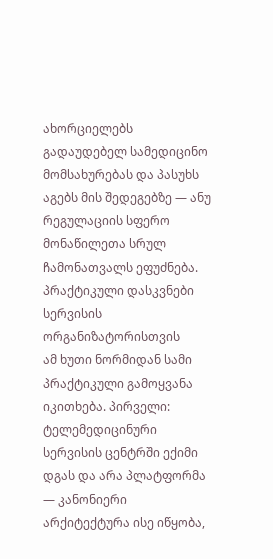ახორციელებს გადაუდებელ სამედიცინო მომსახურებას და პასუხს აგებს მის შედეგებზე — ანუ რეგულაციის სფერო მონაწილეთა სრულ ჩამონათვალს ეფუძნება.
პრაქტიკული დასკვნები სერვისის ორგანიზატორისთვის
ამ ხუთი ნორმიდან სამი პრაქტიკული გამოყვანა იკითხება. პირველი: ტელემედიცინური სერვისის ცენტრში ექიმი დგას და არა პლატფორმა — კანონიერი არქიტექტურა ისე იწყობა,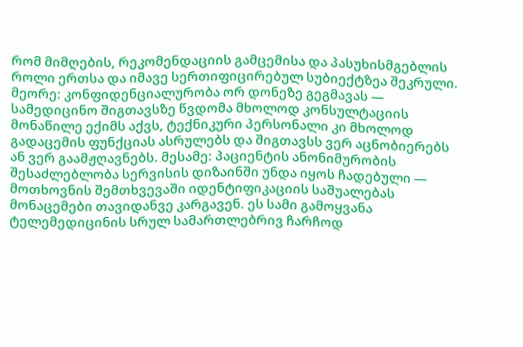რომ მიმღების, რეკომენდაციის გამცემისა და პასუხისმგებლის როლი ერთსა და იმავე სერთიფიცირებულ სუბიექტზეა შეკრული. მეორე: კონფიდენციალურობა ორ დონეზე გეგმავას — სამედიცინო შიგთავსზე წვდომა მხოლოდ კონსულტაციის მონაწილე ექიმს აქვს, ტექნიკური პერსონალი კი მხოლოდ გადაცემის ფუნქციას ასრულებს და შიგთავსს ვერ აცნობიერებს ან ვერ გაამჟღავნებს. მესამე: პაციენტის ანონიმურობის შესაძლებლობა სერვისის დიზაინში უნდა იყოს ჩადებული — მოთხოვნის შემთხვევაში იდენტიფიკაციის საშუალებას მონაცემები თავიდანვე კარგავენ. ეს სამი გამოყვანა ტელემედიცინის სრულ სამართლებრივ ჩარჩოდ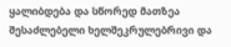ყალიბდება და სწორედ მათზეა შესაძლებელი ხელშეკრულებრივი და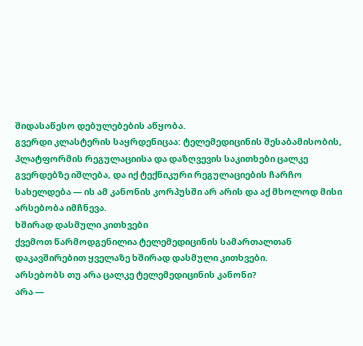შიდასაწესო დებულებების აწყობა.
გვერდი კლასტერის საყრდენიცაა: ტელემედიცინის შესაბამისობის, პლატფორმის რეგულაციისა და დაზღვევის საკითხები ცალკე გვერდებზე იშლება, და იქ ტექნიკური რეგულაციების ჩარჩო სახელდება — ის ამ კანონის კორპუსში არ არის და აქ მხოლოდ მისი არსებობა იმჩნევა.
ხშირად დასმული კითხვები
ქვემოთ წარმოდგენილია ტელემედიცინის სამართალთან დაკავშირებით ყველაზე ხშირად დასმული კითხვები.
არსებობს თუ არა ცალკე ტელემედიცინის კანონი?
არა —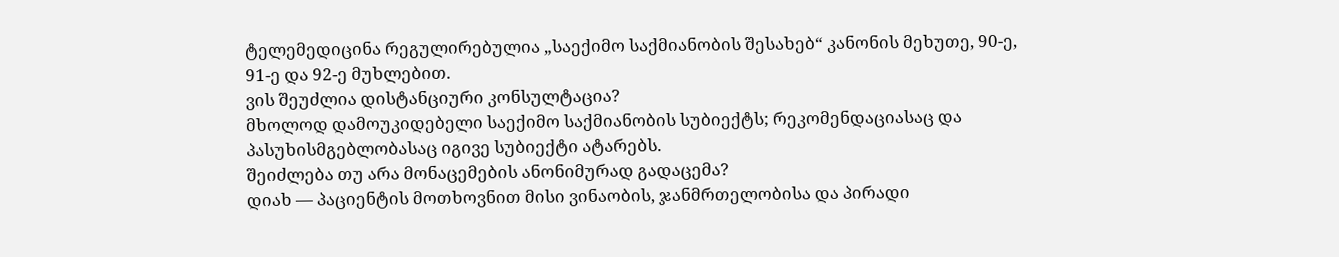ტელემედიცინა რეგულირებულია „საექიმო საქმიანობის შესახებ“ კანონის მეხუთე, 90-ე, 91-ე და 92-ე მუხლებით.
ვის შეუძლია დისტანციური კონსულტაცია?
მხოლოდ დამოუკიდებელი საექიმო საქმიანობის სუბიექტს; რეკომენდაციასაც და პასუხისმგებლობასაც იგივე სუბიექტი ატარებს.
შეიძლება თუ არა მონაცემების ანონიმურად გადაცემა?
დიახ — პაციენტის მოთხოვნით მისი ვინაობის, ჯანმრთელობისა და პირადი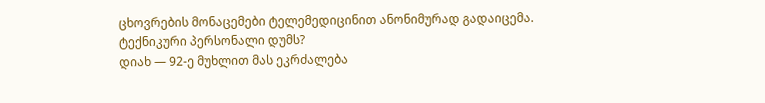ცხოვრების მონაცემები ტელემედიცინით ანონიმურად გადაიცემა.
ტექნიკური პერსონალი დუმს?
დიახ — 92-ე მუხლით მას ეკრძალება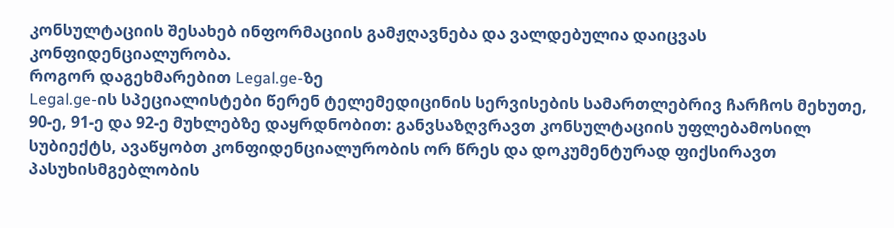კონსულტაციის შესახებ ინფორმაციის გამჟღავნება და ვალდებულია დაიცვას კონფიდენციალურობა.
როგორ დაგეხმარებით Legal.ge-ზე
Legal.ge-ის სპეციალისტები წერენ ტელემედიცინის სერვისების სამართლებრივ ჩარჩოს მეხუთე, 90-ე, 91-ე და 92-ე მუხლებზე დაყრდნობით: განვსაზღვრავთ კონსულტაციის უფლებამოსილ სუბიექტს, ავაწყობთ კონფიდენციალურობის ორ წრეს და დოკუმენტურად ფიქსირავთ პასუხისმგებლობის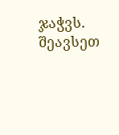ჯაჭვს. შეავსეთ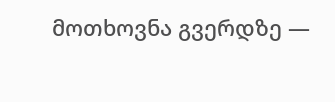მოთხოვნა გვერდზე —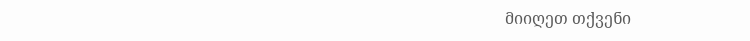მიიღეთ თქვენი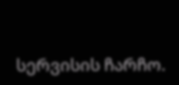სერვისის ჩარჩო.